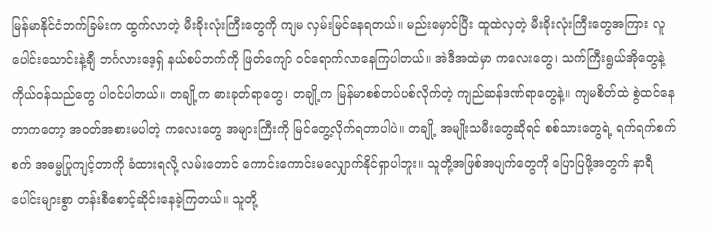မြန်မာနိုင်ငံဘက်ခြမ်းက ထွက်လာတဲ့ မီးခိုးလုံးကြီးတွေကို ကျမ လှမ်းမြင်နေရတယ်။ မည်းမှောင်ပြီး ထူထဲလှတဲ့ မီးခိုးလုံးကြီးတွေအကြား လူပေါင်းသောင်းနဲ့ချီ ဘင်္ဂလားဒေ့ရှ် နယ်စပ်ဘက်ကို ဖြတ်ကျော် ဝင်ရောက်လာနေကြပါတယ်။ အဲဒီအထဲမှာ ကလေးတွေ၊ သက်ကြီးရွယ်အိုတွေနဲ့ ကိုယ်ဝန်သည်တွေ ပါဝင်ပါတယ်။ တချို့က ဓားခုတ်ရာတွေ၊ တချို့က မြန်မာစစ်တပ်ပစ်လိုက်တဲ့ ကျည်ဆန်ဒဏ်ရာတွေနဲ့။ ကျမစိတ်ထဲ စွဲထင်နေတာကတော့ အဝတ်အစားမပါတဲ့ ကလေးတွေ အများကြီးကို မြင်တွေ့လိုက်ရတာပါပဲ။ တချို့ အမျိုးသမီးတွေဆိုရင် စစ်သားတွေရဲ့ ရက်ရက်စက်စက် အဓမ္မပြုကျင့်တာကို ခံထားရလို့ လမ်းတောင် ကောင်းကောင်းမလျှောက်နိုင်ရှာပါဘူး။ သူတို့အဖြစ်အပျက်တွေကို ပြောပြဖို့အတွက် နာရီပေါင်းများစွာ တန်းစီစောင့်ဆိုင်းနေခဲ့ကြတယ်။ သူတို့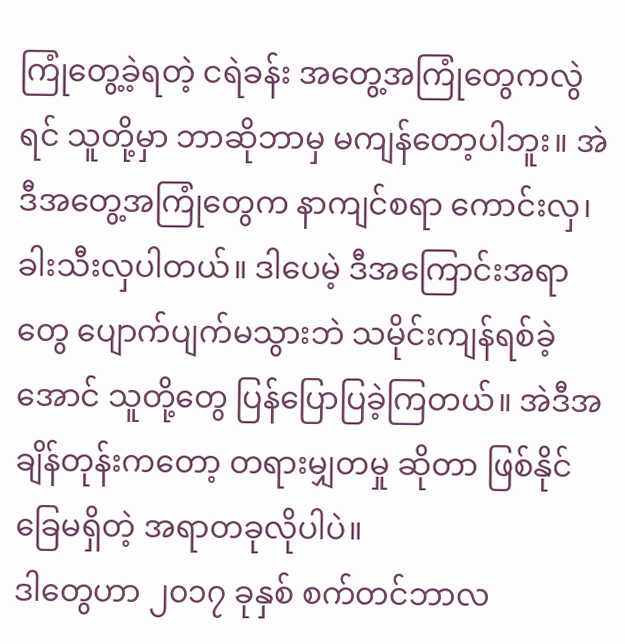ကြုံတွေ့ခဲ့ရတဲ့ ငရဲခန်း အတွေ့အကြုံတွေကလွဲရင် သူတို့မှာ ဘာဆိုဘာမှ မကျန်တော့ပါဘူး။ အဲဒီအတွေ့အကြုံတွေက နာကျင်စရာ ကောင်းလှ၊ ခါးသီးလှပါတယ်။ ဒါပေမဲ့ ဒီအကြောင်းအရာတွေ ပျောက်ပျက်မသွားဘဲ သမိုင်းကျန်ရစ်ခဲ့အောင် သူတို့တွေ ပြန်ပြောပြခဲ့ကြတယ်။ အဲဒီအချိန်တုန်းကတော့ တရားမျှတမှု ဆိုတာ ဖြစ်နိုင်ခြေမရှိတဲ့ အရာတခုလိုပါပဲ။
ဒါတွေဟာ ၂၀၁၇ ခုနှစ် စက်တင်ဘာလ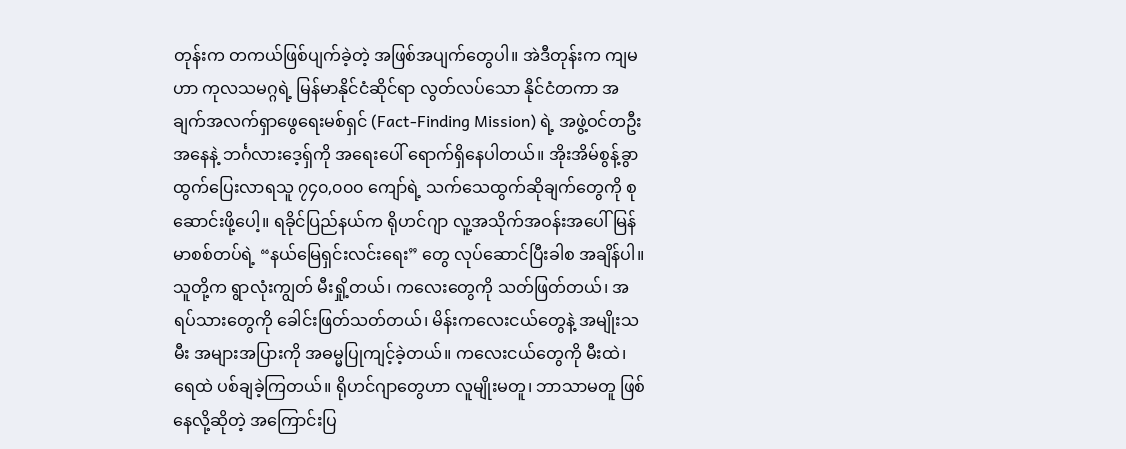တုန်းက တကယ်ဖြစ်ပျက်ခဲ့တဲ့ အဖြစ်အပျက်တွေပါ။ အဲဒီတုန်းက ကျမဟာ ကုလသမဂ္ဂရဲ့ မြန်မာနိုင်ငံဆိုင်ရာ လွတ်လပ်သော နိုင်ငံတကာ အချက်အလက်ရှာဖွေရေးမစ်ရှင် (Fact-Finding Mission) ရဲ့ အဖွဲ့ဝင်တဦးအနေနဲ့ ဘင်္ဂလားဒေ့ရှ်ကို အရေးပေါ် ရောက်ရှိနေပါတယ်။ အိုးအိမ်စွန့်ခွာ ထွက်ပြေးလာရသူ ၇၄၀,၀၀၀ ကျော်ရဲ့ သက်သေထွက်ဆိုချက်တွေကို စုဆောင်းဖို့ပေါ့။ ရခိုင်ပြည်နယ်က ရိုဟင်ဂျာ လူ့အသိုက်အဝန်းအပေါ် မြန်မာစစ်တပ်ရဲ့ “နယ်မြေရှင်းလင်းရေး” တွေ လုပ်ဆောင်ပြီးခါစ အချိန်ပါ။ သူတို့က ရွာလုံးကျွတ် မီးရှို့တယ်၊ ကလေးတွေကို သတ်ဖြတ်တယ်၊ အရပ်သားတွေကို ခေါင်းဖြတ်သတ်တယ်၊ မိန်းကလေးငယ်တွေနဲ့ အမျိုးသမီး အများအပြားကို အဓမ္မပြုကျင့်ခဲ့တယ်။ ကလေးငယ်တွေကို မီးထဲ၊ ရေထဲ ပစ်ချခဲ့ကြတယ်။ ရိုဟင်ဂျာတွေဟာ လူမျိုးမတူ၊ ဘာသာမတူ ဖြစ်နေလို့ဆိုတဲ့ အကြောင်းပြ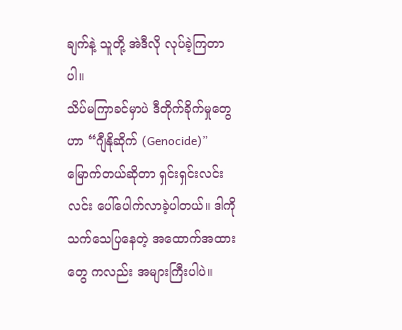ချက်နဲ့ သူတို့ အဲဒီလို လုပ်ခဲ့ကြတာပါ။
သိပ်မကြာခင်မှာပဲ ဒီတိုက်ခိုက်မှုတွေဟာ “ဂျီနိုဆိုက် (Genocide)” မြောက်တယ်ဆိုတာ ရှင်းရှင်းလင်းလင်း ပေါ်ပေါက်လာခဲ့ပါတယ်။ ဒါကို သက်သေပြနေတဲ့ အထောက်အထားတွေ ကလည်း အများကြီးပါပဲ။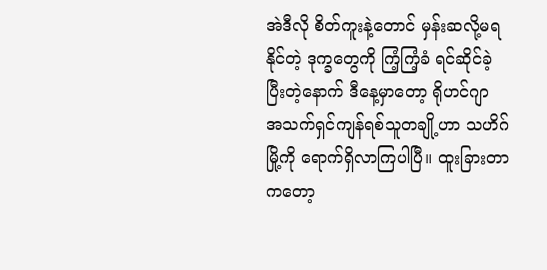အဲဒီလို စိတ်ကူးနဲ့တောင် မှန်းဆလို့မရနိုင်တဲ့ ဒုက္ခတွေကို ကြံ့ကြံ့ခံ ရင်ဆိုင်ခဲ့ပြီးတဲ့နောက် ဒီနေ့မှာတော့ ရိုဟင်ဂျာ အသက်ရှင်ကျန်ရစ်သူတချို့ဟာ သဟိဂ်မြို့ကို ရောက်ရှိလာကြပါပြီ။ ထူးခြားတာကတော့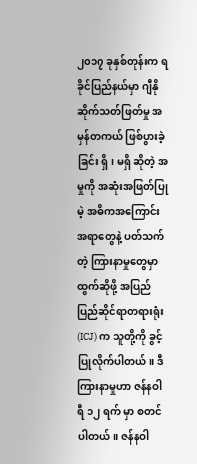၂၀၁၇ ခုနှစ်တုန်းက ရခိုင်ပြည်နယ်မှာ ဂျီနိုဆိုက်သတ်ဖြတ်မှု အမှန်တကယ် ဖြစ်ပွားခဲ့ခြင်း ရှိ၊ မရှိ ဆိုတဲ့ အမှုကို အဆုံးအဖြတ်ပြုမဲ့ အဓိကအကြောင်းအရာတွေနဲ့ ပတ်သက်တဲ့ ကြားနာမှုတွေမှာ ထွက်ဆိုဖို့ အပြည်ပြည်ဆိုင်ရာတရားရုံး (ICJ) က သူတို့ကို ခွင့်ပြုလိုက်ပါတယ်။ ဒီကြားနာမှုဟာ ဇန်နဝါရီ ၁၂ ရက် မှာ စတင်ပါတယ်။ ဇန်နဝါ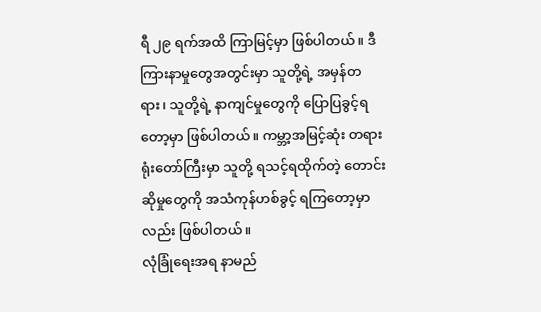ရီ ၂၉ ရက်အထိ ကြာမြင့်မှာ ဖြစ်ပါတယ်။ ဒီကြားနာမှုတွေအတွင်းမှာ သူတို့ရဲ့ အမှန်တရား၊ သူတို့ရဲ့ နာကျင်မှုတွေကို ပြောပြခွင့်ရတော့မှာ ဖြစ်ပါတယ်။ ကမ္ဘာ့အမြင့်ဆုံး တရားရုံးတော်ကြီးမှာ သူတို့ ရသင့်ရထိုက်တဲ့ တောင်းဆိုမှုတွေကို အသံကုန်ဟစ်ခွင့် ရကြတော့မှာလည်း ဖြစ်ပါတယ်။
လုံခြုံရေးအရ နာမည်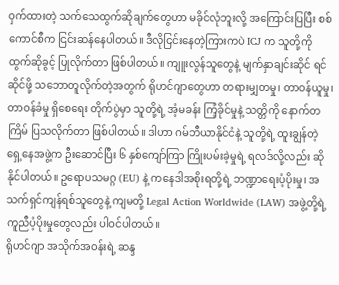ဝှက်ထားတဲ့ သက်သေထွက်ဆိုချက်တွေဟာ မခိုင်လုံဘူးလို့ အကြောင်းပြပြီး စစ်ကောင်စီက ငြင်းဆန်နေပါတယ်။ ဒီလိုငြင်းနေတဲ့ကြားကပဲ ICJ က သူတို့ကို ထွက်ဆိုခွင့် ပြုလိုက်တာ ဖြစ်ပါတယ်။ ကျူးလွန်သူတွေနဲ့ မျက်နှာချင်းဆိုင် ရင်ဆိုင်ဖို့ သဘောတူလိုက်တဲ့အတွက် ရိုဟင်ဂျာတွေဟာ တရားမျှတမှု၊ တာဝန်ယူမှု၊ တာဝန်ခံမှု ရှိစေရေး တိုက်ပွဲမှာ သူတို့ရဲ့ အံ့မခန်း ကြံ့ခိုင်မှုနဲ့ သတ္တိကို နောက်တကြိမ် ပြသလိုက်တာ ဖြစ်ပါတယ်။ ဒါဟာ ဂမ်ဘီယာနိုင်ငံနဲ့ သူတို့ရဲ့ ထူးချွန်တဲ့ ရှေ့နေအဖွဲ့က ဦးဆောင်ပြီး ၆ နှစ်ကျော်ကြာ ကြိုးပမ်းခဲ့မှုရဲ့ ရလဒ်လို့လည်း ဆိုနိုင်ပါတယ်။ ဥရောပသမဂ္ဂ (EU) နဲ့ ကနေဒါအစိုးရတို့ရဲ့ ဘဏ္ဍာရေးပံ့ပိုးမှု၊ အသက်ရှင်ကျန်ရစ်သူတွေနဲ့ ကျမတို့ Legal Action Worldwide (LAW) အဖွဲ့တို့ရဲ့ ကူညီပံ့ပိုးမှုတွေလည်း ပါဝင်ပါတယ်။
ရိုဟင်ဂျာ အသိုက်အဝန်းရဲ့ ဆန္ဒ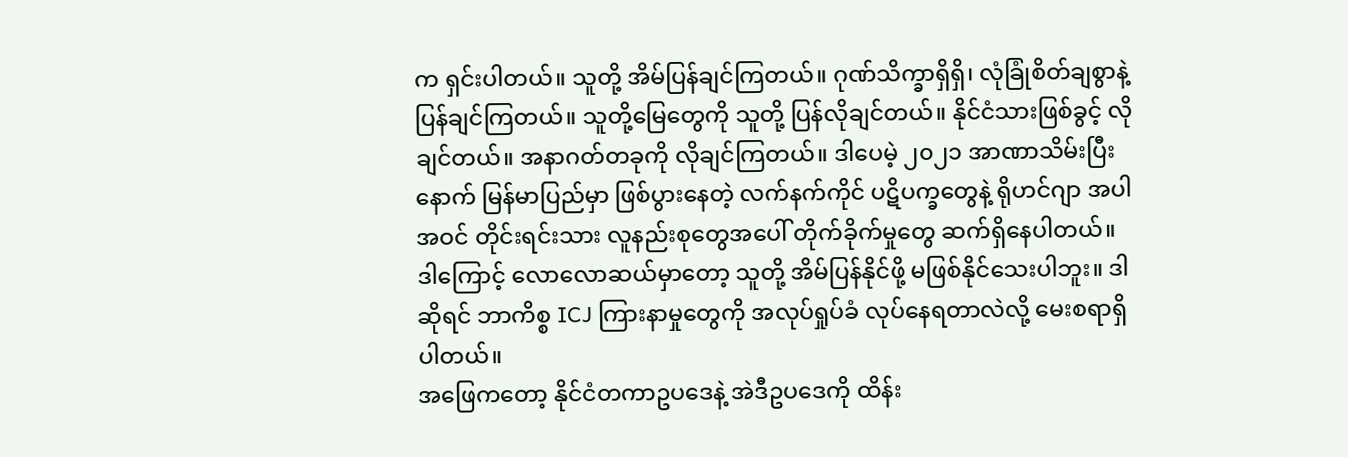က ရှင်းပါတယ်။ သူတို့ အိမ်ပြန်ချင်ကြတယ်။ ဂုဏ်သိက္ခာရှိရှိ၊ လုံခြုံစိတ်ချစွာနဲ့ ပြန်ချင်ကြတယ်။ သူတို့မြေတွေကို သူတို့ ပြန်လိုချင်တယ်။ နိုင်ငံသားဖြစ်ခွင့် လိုချင်တယ်။ အနာဂတ်တခုကို လိုချင်ကြတယ်။ ဒါပေမဲ့ ၂၀၂၁ အာဏာသိမ်းပြီးနောက် မြန်မာပြည်မှာ ဖြစ်ပွားနေတဲ့ လက်နက်ကိုင် ပဋိပက္ခတွေနဲ့ ရိုဟင်ဂျာ အပါအဝင် တိုင်းရင်းသား လူနည်းစုတွေအပေါ် တိုက်ခိုက်မှုတွေ ဆက်ရှိနေပါတယ်။ ဒါကြောင့် လောလောဆယ်မှာတော့ သူတို့ အိမ်ပြန်နိုင်ဖို့ မဖြစ်နိုင်သေးပါဘူး။ ဒါဆိုရင် ဘာကိစ္စ ICJ ကြားနာမှုတွေကို အလုပ်ရှုပ်ခံ လုပ်နေရတာလဲလို့ မေးစရာရှိပါတယ်။
အဖြေကတော့ နိုင်ငံတကာဥပဒေနဲ့ အဲဒီဥပဒေကို ထိန်း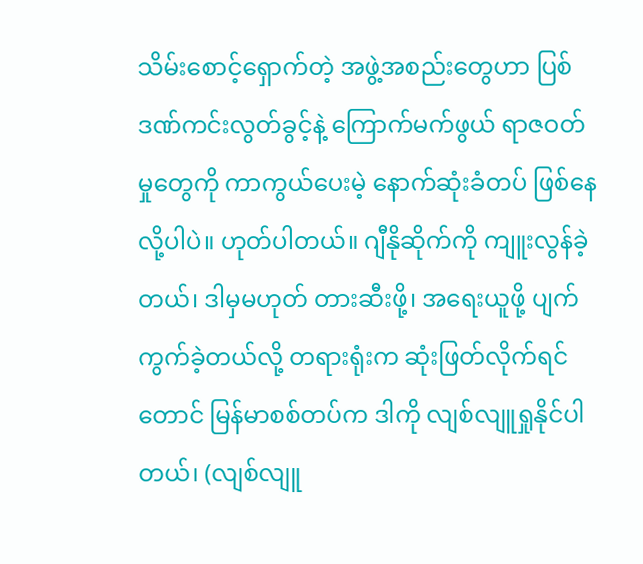သိမ်းစောင့်ရှောက်တဲ့ အဖွဲ့အစည်းတွေဟာ ပြစ်ဒဏ်ကင်းလွတ်ခွင့်နဲ့ ကြောက်မက်ဖွယ် ရာဇဝတ်မှုတွေကို ကာကွယ်ပေးမဲ့ နောက်ဆုံးခံတပ် ဖြစ်နေလို့ပါပဲ။ ဟုတ်ပါတယ်။ ဂျီနိုဆိုက်ကို ကျူးလွန်ခဲ့တယ်၊ ဒါမှမဟုတ် တားဆီးဖို့၊ အရေးယူဖို့ ပျက်ကွက်ခဲ့တယ်လို့ တရားရုံးက ဆုံးဖြတ်လိုက်ရင်တောင် မြန်မာစစ်တပ်က ဒါကို လျစ်လျူရှုနိုင်ပါတယ်၊ (လျစ်လျူ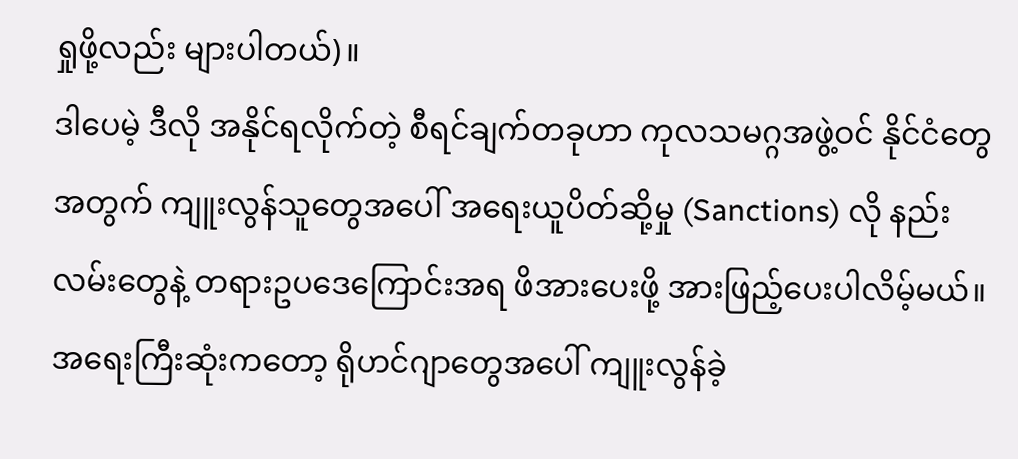ရှုဖို့လည်း များပါတယ်)။
ဒါပေမဲ့ ဒီလို အနိုင်ရလိုက်တဲ့ စီရင်ချက်တခုဟာ ကုလသမဂ္ဂအဖွဲ့ဝင် နိုင်ငံတွေအတွက် ကျူးလွန်သူတွေအပေါ် အရေးယူပိတ်ဆို့မှု (Sanctions) လို နည်းလမ်းတွေနဲ့ တရားဥပဒေကြောင်းအရ ဖိအားပေးဖို့ အားဖြည့်ပေးပါလိမ့်မယ်။ အရေးကြီးဆုံးကတော့ ရိုဟင်ဂျာတွေအပေါ် ကျူးလွန်ခဲ့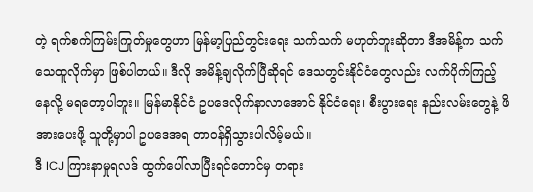တဲ့ ရက်စက်ကြမ်းကြုတ်မှုတွေဟာ မြန်မာ့ပြည်တွင်းရေး သက်သက် မဟုတ်ဘူးဆိုတာ ဒီအမိန့်က သက်သေထူလိုက်မှာ ဖြစ်ပါတယ်။ ဒီလို အမိန့်ချလိုက်ပြီဆိုရင် ဒေသတွင်းနိုင်ငံတွေလည်း လက်ပိုက်ကြည့်နေလို့ မရတော့ပါဘူး။ မြန်မာနိုင်ငံ ဥပဒေလိုက်နာလာအောင် နိုင်ငံရေး၊ စီးပွားရေး နည်းလမ်းတွေနဲ့ ဖိအားပေးဖို့ သူတို့မှာပါ ဥပဒေအရ တာဝန်ရှိသွားပါလိမ့်မယ်။
ဒီ ICJ ကြားနာမှုရလဒ် ထွက်ပေါ်လာပြီးရင်တောင်မှ တရား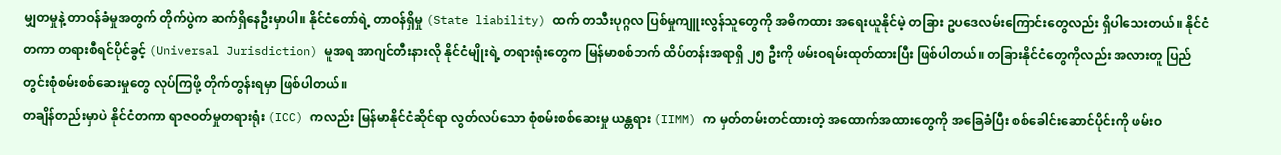မျှတမှုနဲ့ တာဝန်ခံမှုအတွက် တိုက်ပွဲက ဆက်ရှိနေဦးမှာပါ။ နိုင်ငံတော်ရဲ့ တာဝန်ရှိမှု (State liability) ထက် တသီးပုဂ္ဂလ ပြစ်မှုကျူးလွန်သူတွေကို အဓိကထား အရေးယူနိုင်မဲ့ တခြား ဥပဒေလမ်းကြောင်းတွေလည်း ရှိပါသေးတယ်။ နိုင်ငံတကာ တရားစီရင်ပိုင်ခွင့် (Universal Jurisdiction) မူအရ အာဂျင်တီးနားလို နိုင်ငံမျိုးရဲ့ တရားရုံးတွေက မြန်မာစစ်ဘက် ထိပ်တန်းအရာရှိ ၂၅ ဦးကို ဖမ်းဝရမ်းထုတ်ထားပြီး ဖြစ်ပါတယ်။ တခြားနိုင်ငံတွေကိုလည်း အလားတူ ပြည်တွင်းစုံစမ်းစစ်ဆေးမှုတွေ လုပ်ကြဖို့ တိုက်တွန်းရမှာ ဖြစ်ပါတယ်။
တချိန်တည်းမှာပဲ နိုင်ငံတကာ ရာဇဝတ်မှုတရားရုံး (ICC) ကလည်း မြန်မာနိုင်ငံဆိုင်ရာ လွတ်လပ်သော စုံစမ်းစစ်ဆေးမှု ယန္တရား (IIMM) က မှတ်တမ်းတင်ထားတဲ့ အထောက်အထားတွေကို အခြေခံပြီး စစ်ခေါင်းဆောင်ပိုင်းကို ဖမ်းဝ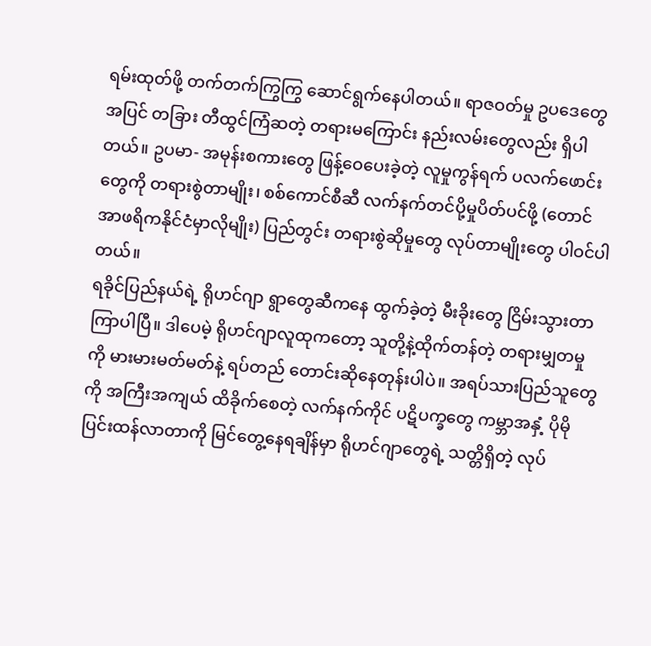ရမ်းထုတ်ဖို့ တက်တက်ကြွကြွ ဆောင်ရွက်နေပါတယ်။ ရာဇဝတ်မှု ဥပဒေတွေအပြင် တခြား တီထွင်ကြံဆတဲ့ တရားမကြောင်း နည်းလမ်းတွေလည်း ရှိပါတယ်။ ဥပမာ- အမုန်းစကားတွေ ဖြန့်ဝေပေးခဲ့တဲ့ လူမှုကွန်ရက် ပလက်ဖောင်းတွေကို တရားစွဲတာမျိုး၊ စစ်ကောင်စီဆီ လက်နက်တင်ပို့မှုပိတ်ပင်ဖို့ (တောင်အာဖရိကနိုင်ငံမှာလိုမျိုး) ပြည်တွင်း တရားစွဲဆိုမှုတွေ လုပ်တာမျိုးတွေ ပါဝင်ပါတယ်။
ရခိုင်ပြည်နယ်ရဲ့ ရိုဟင်ဂျာ ရွာတွေဆီကနေ ထွက်ခဲ့တဲ့ မီးခိုးတွေ ငြိမ်းသွားတာ ကြာပါပြီ။ ဒါပေမဲ့ ရိုဟင်ဂျာလူထုကတော့ သူတို့နဲ့ထိုက်တန်တဲ့ တရားမျှတမှုကို မားမားမတ်မတ်နဲ့ ရပ်တည် တောင်းဆိုနေတုန်းပါပဲ။ အရပ်သားပြည်သူတွေကို အကြီးအကျယ် ထိခိုက်စေတဲ့ လက်နက်ကိုင် ပဋိပက္ခတွေ ကမ္ဘာအနှံ့ ပိုမိုပြင်းထန်လာတာကို မြင်တွေ့နေရချိန်မှာ ရိုဟင်ဂျာတွေရဲ့ သတ္တိရှိတဲ့ လုပ်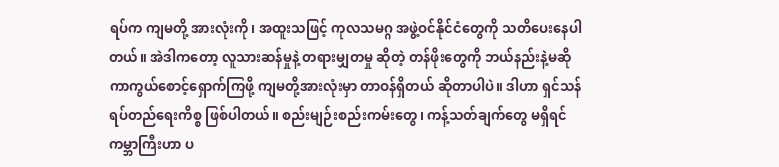ရပ်က ကျမတို့ အားလုံးကို၊ အထူးသဖြင့် ကုလသမဂ္ဂ အဖွဲ့ဝင်နိုင်ငံတွေကို သတိပေးနေပါတယ်။ အဲဒါကတော့ လူသားဆန်မှုနဲ့ တရားမျှတမှု ဆိုတဲ့ တန်ဖိုးတွေကို ဘယ်နည်းနဲ့မဆို ကာကွယ်စောင့်ရှောက်ကြဖို့ ကျမတို့အားလုံးမှာ တာဝန်ရှိတယ် ဆိုတာပါပဲ။ ဒါဟာ ရှင်သန်ရပ်တည်ရေးကိစ္စ ဖြစ်ပါတယ်။ စည်းမျဉ်းစည်းကမ်းတွေ၊ ကန့်သတ်ချက်တွေ မရှိရင် ကမ္ဘာကြီးဟာ ပ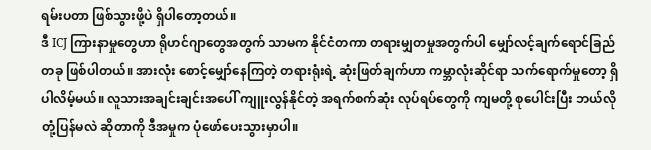ရမ်းပတာ ဖြစ်သွားဖို့ပဲ ရှိပါတော့တယ်။
ဒီ ICJ ကြားနာမှုတွေဟာ ရိုဟင်ဂျာတွေအတွက် သာမက နိုင်ငံတကာ တရားမျှတမှုအတွက်ပါ မျှော်လင့်ချက်ရောင်ခြည်တခု ဖြစ်ပါတယ်။ အားလုံး စောင့်မျှော်နေကြတဲ့ တရားရုံးရဲ့ ဆုံးဖြတ်ချက်ဟာ ကမ္ဘာလုံးဆိုင်ရာ သက်ရောက်မှုတော့ ရှိပါလိမ့်မယ်။ လူသားအချင်းချင်းအပေါ် ကျူးလွန်နိုင်တဲ့ အရက်စက်ဆုံး လုပ်ရပ်တွေကို ကျမတို့ စုပေါင်းပြီး ဘယ်လိုတုံ့ပြန်မလဲ ဆိုတာကို ဒီအမှုက ပုံဖော်ပေးသွားမှာပါ။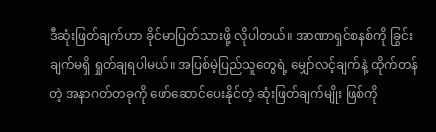ဒီဆုံးဖြတ်ချက်ဟာ ခိုင်မာပြတ်သားဖို့ လိုပါတယ်။ အာဏာရှင်စနစ်ကို ခြွင်းချက်မရှိ ရှုတ်ချရပါမယ်။ အပြစ်မဲ့ပြည်သူတွေရဲ့ မျှော်လင့်ချက်နဲ့ ထိုက်တန်တဲ့ အနာဂတ်တခုကို ဖော်ဆောင်ပေးနိုင်တဲ့ ဆုံးဖြတ်ချက်မျိုး ဖြစ်ကို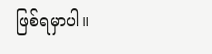ဖြစ်ရမှာပါ။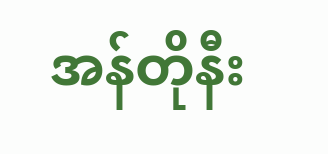အန်တိုနီး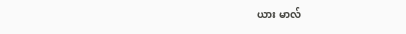ယား မာလ်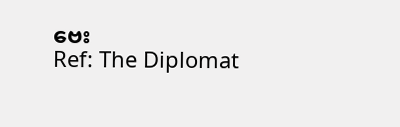ဗေး
Ref: The Diplomat